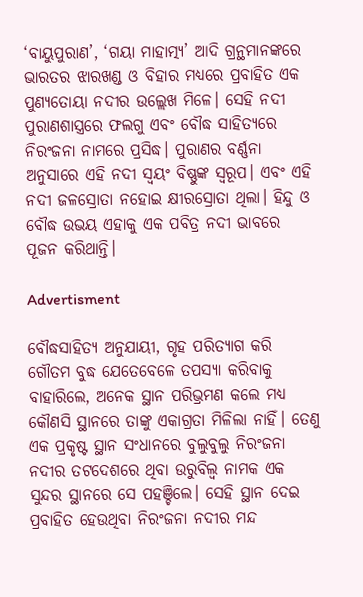‘ବାୟୁପୁରାଣ’, ‘ଗୟା ମାହାତ୍ମ୍ୟ’ ଆଦି ଗ୍ରନ୍ଥମାନଙ୍କରେ ଭାରତର ଝାରଖଣ୍ଡ ଓ ବିହାର ମଧ୍ୟରେ ପ୍ରବାହିତ ଏକ ପୁଣ୍ୟତୋୟା ନଦୀର ଉଲ୍ଲେଖ ମିଳେ। ସେହି ନଦୀ ପୁରାଣଶାସ୍ତ୍ରରେ ଫଲଗୁ ଏବଂ ବୌଦ୍ଧ ସାହିତ୍ୟରେ ନିରଂଜନା ନାମରେ ପ୍ରସିଦ୍ଧ। ପୁରାଣର ବର୍ଣ୍ଣନା ଅନୁସାରେ ଏହି ନଦୀ ସ୍ୱୟଂ ବିଷ୍ଣୁଙ୍କ ସ୍ୱରୂପ। ଏବଂ ଏହି ନଦୀ ଜଳସ୍ରୋତା ନହୋଇ କ୍ଷୀରସ୍ରୋତା ଥିଲା। ହିନ୍ଦୁ ଓ ବୌଦ୍ଧ ଉଭୟ ଏହାକୁ ଏକ ପବିତ୍ର ନଦୀ ଭାବରେ ପୂଜନ କରିଥାନ୍ତି।

Advertisment

ବୌଦ୍ଧସାହିତ୍ୟ ଅନୁଯାୟୀ, ଗୃହ ପରିତ୍ୟାଗ କରି ଗୌତମ ବୁଦ୍ଧ ଯେତେବେଳେ ତପସ୍ୟା କରିବାକୁ ବାହାରିଲେ, ଅନେକ ସ୍ଥାନ ପରିଭ୍ରମଣ କଲେ ମଧ୍ୟ କୌଣସି ସ୍ଥାନରେ ତାଙ୍କୁ ଏକାଗ୍ରତା ମିଳିଲା ନାହିଁ। ତେଣୁ ଏକ ପ୍ରକୃଷ୍ଟ ସ୍ଥାନ ସଂଧାନରେ ବୁଲୁବୁଲୁ ନିରଂଜନା ନଦୀର ତଟଦେଶରେ ଥିବା ଉରୁବିଲ୍ୱ ନାମକ ଏକ ସୁନ୍ଦର ସ୍ଥାନରେ ସେ ପହଞ୍ଚିଲେ। ସେହି ସ୍ଥାନ ଦେଇ ପ୍ରବାହିତ ହେଉଥିବା ନିରଂଜନା ନଦୀର ମନ୍ଦ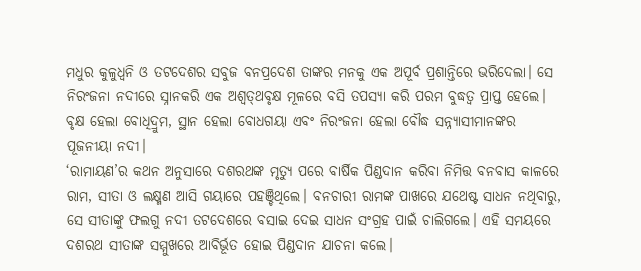ମଧୁର କୁଳୁଧ୍ୱନି ଓ ତଟଦେଶର ସବୁଜ ବନପ୍ରଦେଶ ତାଙ୍କର ମନକୁ ଏକ ଅପୂର୍ବ ପ୍ରଶାନ୍ତିରେ ଭରିଦେଲା। ସେ ନିରଂଜନା ନଦୀରେ ସ୍ନାନକରି ଏକ ଅଶ୍ୱତ୍‌ଥବୃକ୍ଷ ମୂଳରେ ବସି ତପସ୍ୟା କରି ପରମ ବୁଦ୍ଧତ୍ୱ ପ୍ରାପ୍ତ ହେଲେ। ବୃକ୍ଷ ହେଲା ବୋଧିଦ୍ରୁମ, ସ୍ଥାନ ହେଲା ବୋଧଗୟା ଏବଂ ନିରଂଜନା ହେଲା ବୌଦ୍ଧ ସନ୍ନ୍ୟାସୀମାନଙ୍କର ପୂଜନୀୟା ନଦୀ।
‘ରାମାୟଣ’ର କଥନ ଅନୁସାରେ ଦଶରଥଙ୍କ ମୃତ୍ୟୁ ପରେ ବାର୍ଷିକ ପିଣ୍ଡଦାନ କରିବା ନିମିତ୍ତ ବନବାସ କାଳରେ ରାମ, ସୀତା ଓ ଲକ୍ଷ୍ମଣ ଆସି ଗୟାରେ ପହଞ୍ଚିଥିଲେ। ବନଚାରୀ ରାମଙ୍କ ପାଖରେ ଯଥେଷ୍ଟ ସାଧନ ନଥିବାରୁ, ସେ ସୀତାଙ୍କୁ ଫଲଗୁ ନଦୀ ତଟଦେଶରେ ବସାଇ ଦେଇ ସାଧନ ସଂଗ୍ରହ ପାଇଁ ଚାଲିଗଲେ। ଏହି ସମୟରେ ଦଶରଥ ସୀତାଙ୍କ ସମ୍ମୁଖରେ ଆବିର୍ଭୂତ ହୋଇ ପିଣ୍ଡଦାନ ଯାଚନା କଲେ।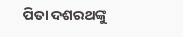ପିତା ଦଶରଥଙ୍କୁ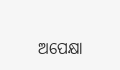ଅପେକ୍ଷା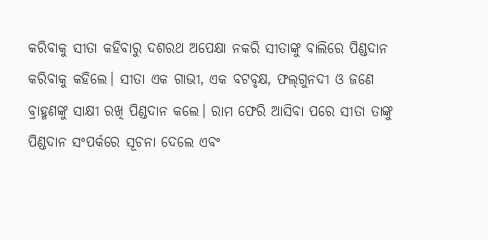କରିବାକୁ ସୀତା କହିବାରୁ ଦଶରଥ ଅପେକ୍ଷା ନକରି ସୀତାଙ୍କୁ ବାଲିରେ ପିଣ୍ଡଦାନ କରିବାକୁ କହିଲେ। ସୀତା ଏକ ଗାଭୀ, ଏକ ବଟବୃକ୍ଷ, ଫଲ୍‌ଗୁନଦୀ ଓ ଜଣେ ବ୍ରାହ୍ମଣଙ୍କୁ ସାକ୍ଷୀ ରଖି ପିଣ୍ଡଦାନ କଲେ। ରାମ ଫେରି ଆସିବା ପରେ ସୀତା ତାଙ୍କୁ ପିଣ୍ଡଦାନ ସଂପର୍କରେ ସୂଚନା ଦେଲେ ଏବଂ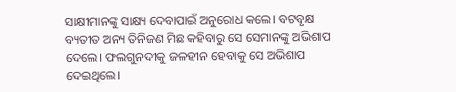ସାକ୍ଷୀମାନଙ୍କୁ ସାକ୍ଷ୍ୟ ଦେବାପାଇଁ ଅନୁରୋଧ କଲେ। ବଟବୃକ୍ଷ ବ୍ୟତୀତ ଅନ୍ୟ ତିନିଜଣ ମିଛ କହିବାରୁ ସେ ସେମାନଙ୍କୁ ଅଭିଶାପ ଦେଲେ। ଫଲଗୁନଦୀକୁ ଜଳହୀନ ହେବାକୁ ସେ ଅଭିଶାପ ଦେଇଥିଲେ।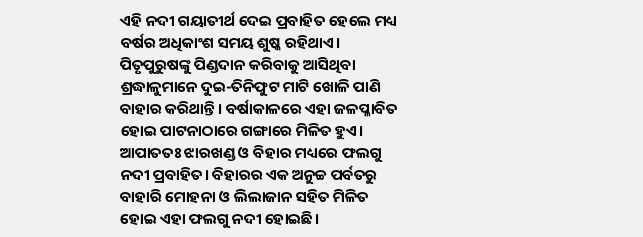ଏହି ନଦୀ ଗୟାତୀର୍ଥ ଦେଇ ପ୍ରବାହିତ ହେଲେ ମଧ୍ୟ ବର୍ଷର ଅଧିକାଂଶ ସମୟ ଶୁଷ୍କ ରହିଥାଏ। ପିତୃପୁରୁଷଙ୍କୁ ପିଣ୍ଡଦାନ କରିବାକୁ ଆସିଥିବା ଶ୍ରଦ୍ଧାଳୁମାନେ ଦୁଇ-ତିନିଫୁଟ ମାଟି ଖୋଳି ପାଣି ବାହାର କରିଥାନ୍ତି। ବର୍ଷାକାଳରେ ଏହା ଜଳପ୍ଳାବିତ ହୋଇ ପାଟନାଠାରେ ଗଙ୍ଗାରେ ମିଳିତ ହୁଏ। ଆପାତତଃ ଝାରଖଣ୍ଡ ଓ ବିହାର ମଧ୍ୟରେ ଫଲଗୁ ନଦୀ ପ୍ରବାହିତ। ବିହାରର ଏକ ଅନୁଚ୍ଚ ପର୍ବତରୁ ବାହାରି ମୋହନା ଓ ଲିଲାଜାନ ସହିତ ମିଳିତ ହୋଇ ଏହା ଫଲଗୁ ନଦୀ ହୋଇଛି।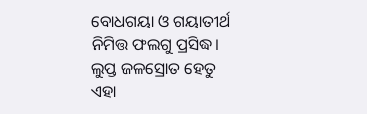ବୋଧଗୟା ଓ ଗୟାତୀର୍ଥ ନିମିତ୍ତ ଫଲଗୁ ପ୍ରସିଦ୍ଧ। ଲୁପ୍ତ ଜଳସ୍ରୋତ ହେତୁ ଏହା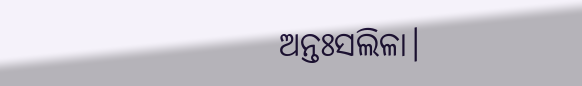ଅନ୍ତଃସଲିଳା।